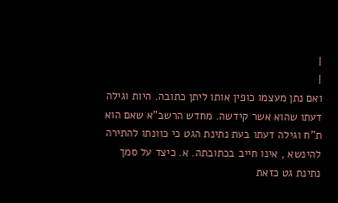|
|
ואם נתן מעצמו כופין אותו ליתן כתובה. היות וגילה דעתו שהוא אשר קידשה. מחדש הרשב"א שאם הוא ת"ח וגילה דעתו בעת נתינת הגט כי כוונתו להתירה להינשא , אינו חייב בכתובתה. א. כיצד על סמך נתינת גט כזאת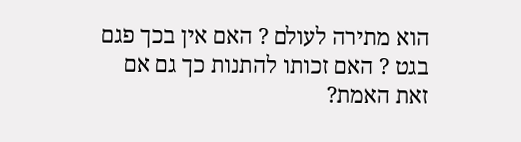הוא מתירה לעולם ? האם אין בכך פגם בגט ? האם זכותו להתנות כך גם אם זאת האמת?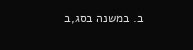ב. במשנה בסג,ב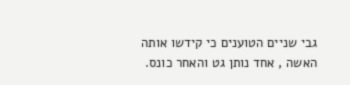גבי שניים הטוענים כי קידשו אותה האשה , אחד נותן גט והאחר כונס.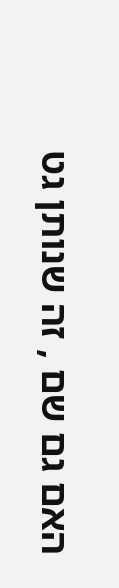האם גם שם , זה שנותן גט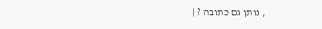, נותן גם כתובה ? |